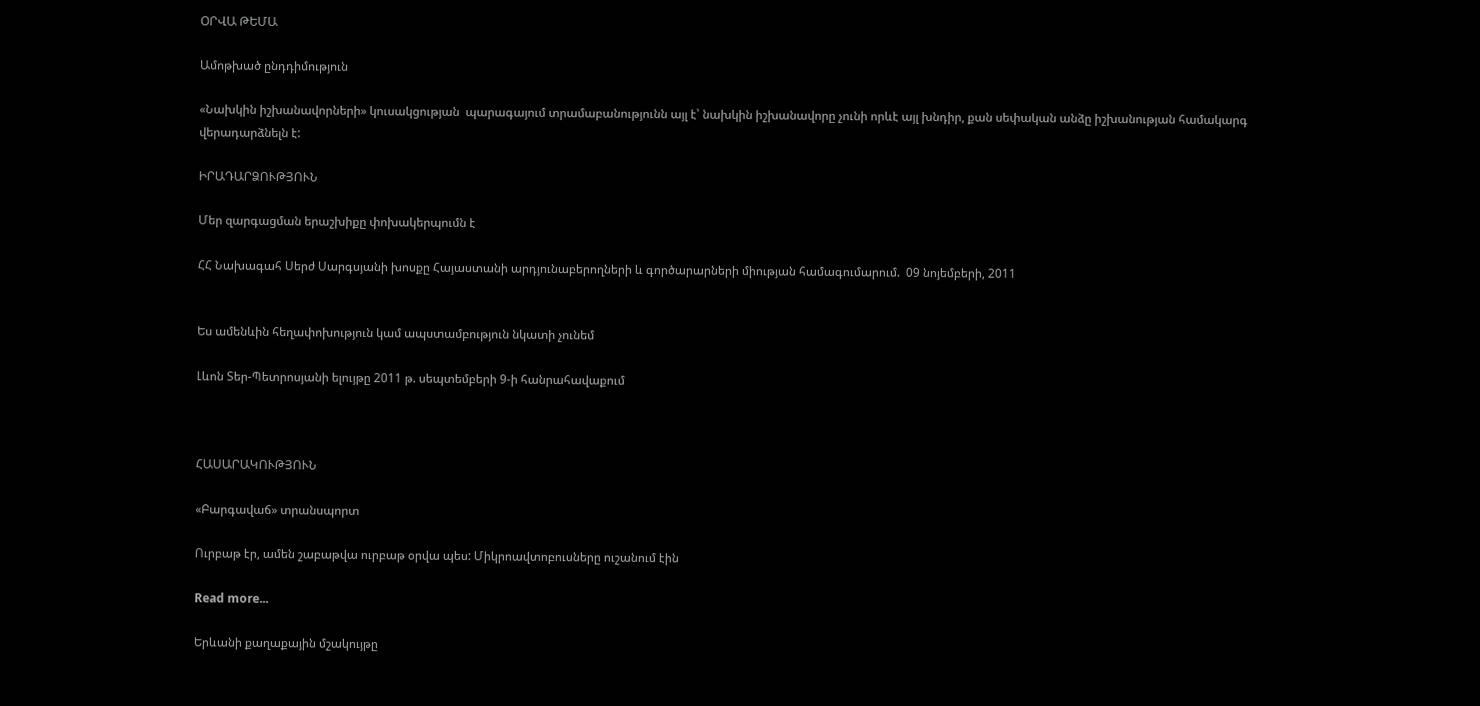ՕՐՎԱ ԹԵՄԱ

Ամոթխած ընդդիմություն

«Նախկին իշխանավորների» կուսակցության  պարագայում տրամաբանությունն այլ է՝ նախկին իշխանավորը չունի որևէ այլ խնդիր, քան սեփական անձը իշխանության համակարգ վերադարձնելն է:

ԻՐԱԴԱՐՁՈՒԹՅՈՒՆ

Մեր զարգացման երաշխիքը փոխակերպումն է

ՀՀ Նախագահ Սերժ Սարգսյանի խոսքը Հայաստանի արդյունաբերողների և գործարարների միության համագումարում.  09 նոյեմբերի, 2011


Ես ամենևին հեղափոխություն կամ ապստամբություն նկատի չունեմ

Լևոն Տեր-Պետրոսյանի ելույթը 2011 թ. սեպտեմբերի 9-ի հանրահավաքում



ՀԱՍԱՐԱԿՈՒԹՅՈՒՆ

«Բարգավաճ» տրանսպորտ

Ուրբաթ էր, ամեն շաբաթվա ուրբաթ օրվա պես: Միկրոավտոբուսները ուշանում էին

Read more...

Երևանի քաղաքային մշակույթը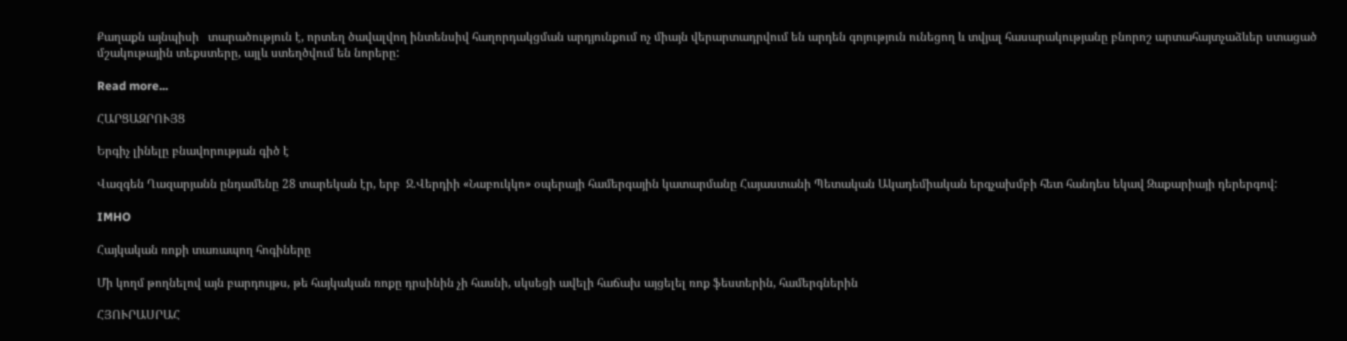Քաղաքն այնպիսի   տարածություն է, որտեղ ծավալվող ինտենսիվ հաղորդակցման արդյունքում ոչ միայն վերարտադրվում են արդեն գոյություն ունեցող և տվյալ հասարակությանը բնորոշ արտահայտչաձևեր ստացած մշակութային տեքստերը, այլև ստեղծվում են նորերը:

Read more...

ՀԱՐՑԱԶՐՈՒՅՑ

Երգիչ լինելը բնավորության գիծ է

Վազգեն Ղազարյանն ընդամենը 28 տարեկան էր, երբ  Ջ.Վերդիի «Նաբուկկո» օպերայի համերգային կատարմանը Հայաստանի Պետական Ակադեմիական երգչախմբի հետ հանդես եկավ Զաքարիայի դերերգով:

IMHO

Հայկական ռոքի տառապող հոգիները

Մի կողմ թողնելով այն բարդույթս, թե հայկական ռոքը դրսինին չի հասնի, սկսեցի ավելի հաճախ այցելել ռոք ֆեստերին, համերգներին

ՀՅՈՒՐԱՍՐԱՀ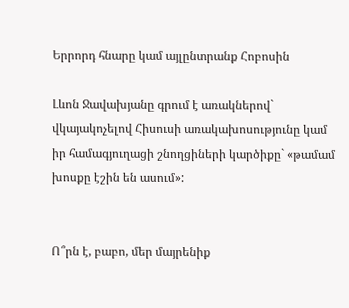Երրորդ հնարը կամ այլընտրանք Հոբոսին

Լևոն Ջավախյանը գրում է առակներով` վկայակոչելով Հիսուսի առակախոսությունը կամ իր համագյուղացի շնողցիների կարծիքը` «թամամ խոսքը էշին են ասում»:


Ո՞րն է, բաբո, մեր մայրենիք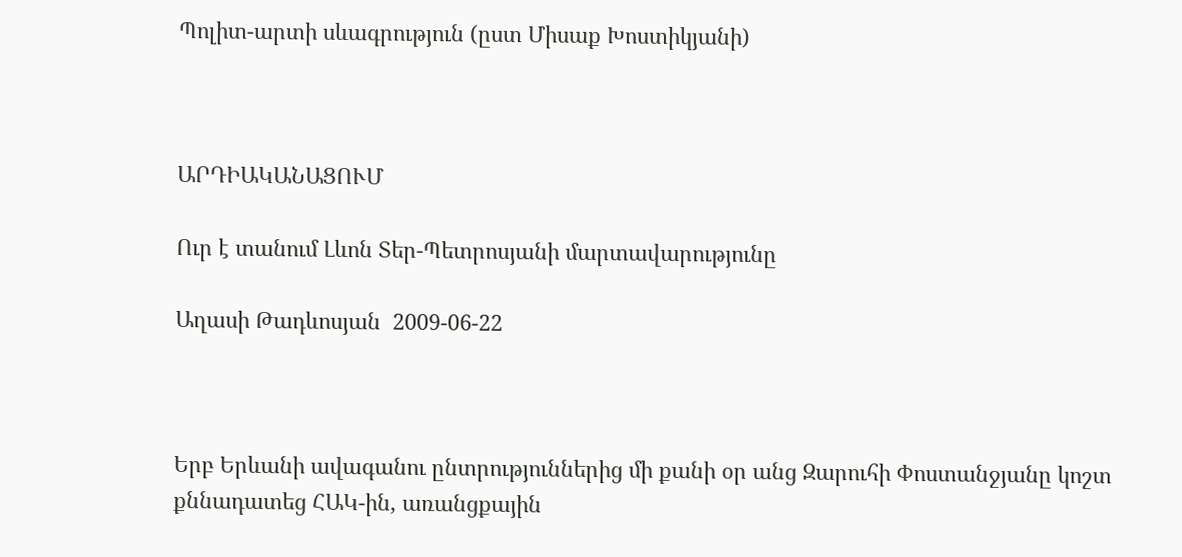Պոլիտ-արտի սևագրություն (ըստ Միսաք Խոստիկյանի)



ԱՐԴԻԱԿԱՆԱՑՈՒՄ

Ուր է տանում Լևոն Տեր-Պետրոսյանի մարտավարությունը

Աղասի Թադևոսյան  2009-06-22



Երբ Երևանի ավագանու ընտրություններից մի քանի օր անց Զարուհի Փոստանջյանը կոշտ քննադատեց ՀԱԿ-ին, առանցքային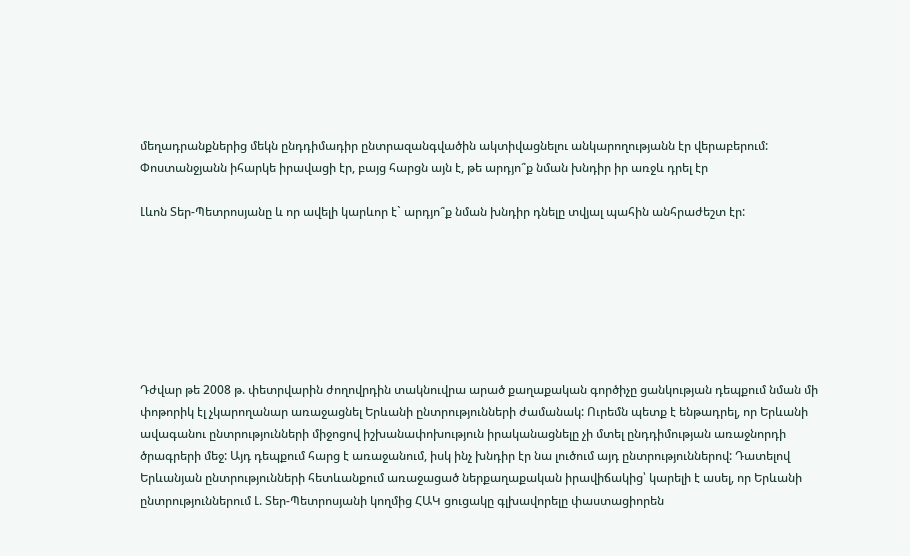մեղադրանքներից մեկն ընդդիմադիր ընտրազանգվածին ակտիվացնելու անկարողությանն էր վերաբերում: Փոստանջյանն իհարկե իրավացի էր, բայց հարցն այն է, թե արդյո՞ք նման խնդիր իր առջև դրել էր

Լևոն Տեր-Պետրոսյանը և որ ավելի կարևոր է` արդյո՞ք նման խնդիր դնելը տվյալ պահին անհրաժեշտ էր:







Դժվար թե 2008 թ. փետրվարին ժողովրդին տակնուվրա արած քաղաքական գործիչը ցանկության դեպքում նման մի փոթորիկ էլ չկարողանար առաջացնել Երևանի ընտրությունների ժամանակ: Ուրեմն պետք է ենթադրել, որ Երևանի ավագանու ընտրությունների միջոցով իշխանափոխություն իրականացնելը չի մտել ընդդիմության առաջնորդի ծրագրերի մեջ: Այդ դեպքում հարց է առաջանում, իսկ ինչ խնդիր էր նա լուծում այդ ընտրություններով: Դատելով Երևանյան ընտրությունների հետևանքում առաջացած ներքաղաքական իրավիճակից՝ կարելի է ասել, որ Երևանի ընտրություններում Լ. Տեր-Պետրոսյանի կողմից ՀԱԿ ցուցակը գլխավորելը փաստացիորեն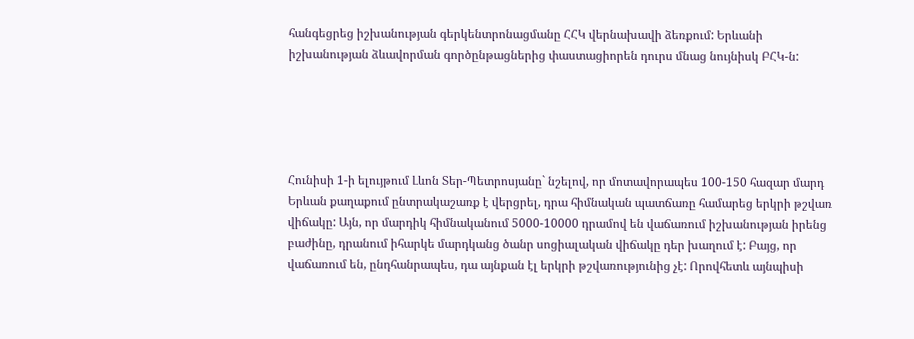հանգեցրեց իշխանության գերկենտրոնացմանը ՀՀԿ վերնախավի ձեռքում: Երևանի իշխանության ձևավորման գործընթացներից փաստացիորեն դուրս մնաց նույնիսկ ԲՀԿ-ն:





Հունիսի 1-ի ելույթում Լևոն Տեր-Պետրոսյանը` նշելով, որ մոտավորապես 100-150 հազար մարդ Երևան քաղաքում ընտրակաշառք է վերցրել, դրա հիմնական պատճառը համարեց երկրի թշվառ վիճակը: Այն, որ մարդիկ հիմնականում 5000-10000 դրամով են վաճառում իշխանության իրենց բաժինը, դրանում իհարկե մարդկանց ծանր սոցիալական վիճակը դեր խաղում է: Բայց, որ վաճառում են, ընդհանրապես, դա այնքան էլ երկրի թշվառությունից չէ: Որովհետև այնպիսի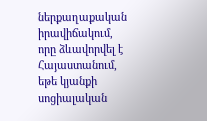ներքաղաքական իրավիճակում, որը ձևավորվել է Հայաստանում, եթե կյանքի սոցիալական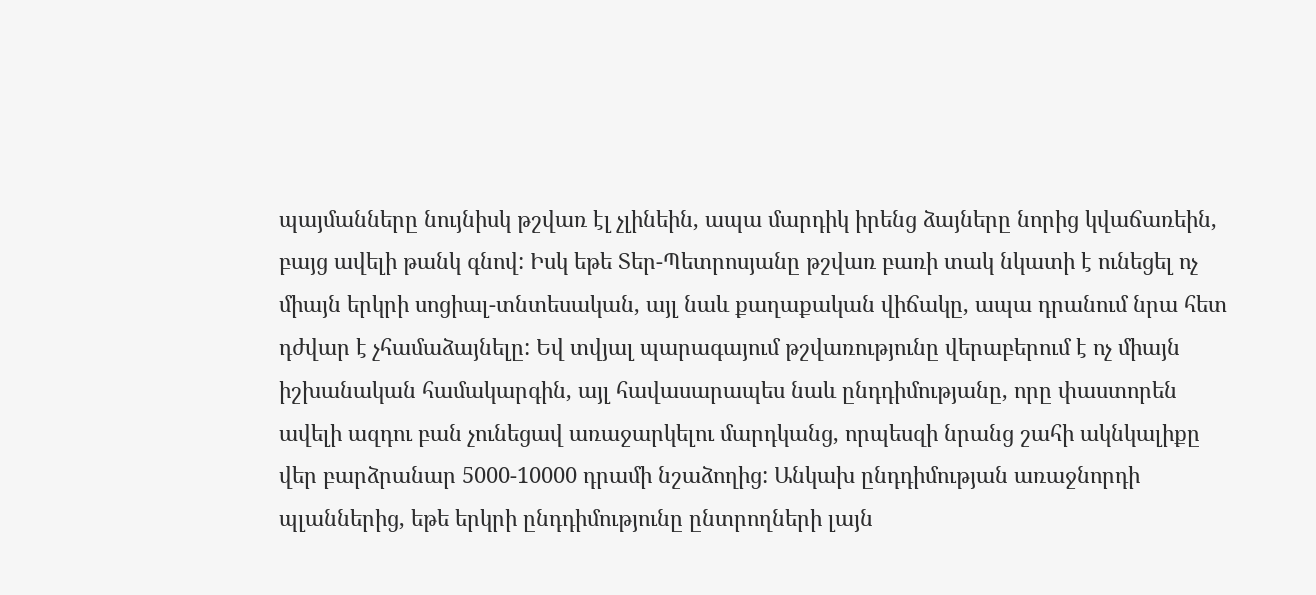պայմանները նույնիսկ թշվառ էլ չլինեին, ապա մարդիկ իրենց ձայները նորից կվաճառեին, բայց ավելի թանկ գնով: Իսկ եթե Տեր-Պետրոսյանը թշվառ բառի տակ նկատի է ունեցել ոչ միայն երկրի սոցիալ-տնտեսական, այլ նաև քաղաքական վիճակը, ապա դրանում նրա հետ դժվար է չհամաձայնելը: Եվ տվյալ պարագայում թշվառությունը վերաբերում է ոչ միայն իշխանական համակարգին, այլ հավասարապես նաև ընդդիմությանը, որը փաստորեն ավելի ազդու բան չունեցավ առաջարկելու մարդկանց, որպեսզի նրանց շահի ակնկալիքը վեր բարձրանար 5000-10000 դրամի նշաձողից: Անկախ ընդդիմության առաջնորդի պլաններից, եթե երկրի ընդդիմությունը ընտրողների լայն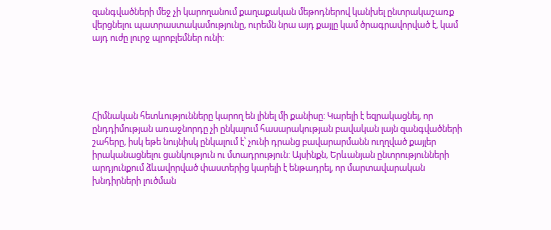զանգվածների մեջ չի կարողանում քաղաքական մեթոդներով կանխել ընտրակաշառք վերցնելու պատրաստակամությունը, ուրեմն նրա այդ քայլը կամ ծրագրավորված է, կամ այդ ուժը լուրջ պրոբլեմներ ունի:





Հիմնական հետևությունները կարող են լինել մի քանիսը: Կարելի է եզրակացնել, որ ընդդիմության առաջնորդը չի ընկալում հասարակության բավական լայն զանգվածների շահերը, իսկ եթե նույնիսկ ընկալում է՝ չունի դրանց բավարարմանն ուղղված քայլեր իրականացնելու ցանկություն ու մտադրություն: Այսինքն, Երևանյան ընտրությունների արդյունքում ձևավորված փաստերից կարելի է ենթադրել, որ մարտավարական խնդիրների լուծման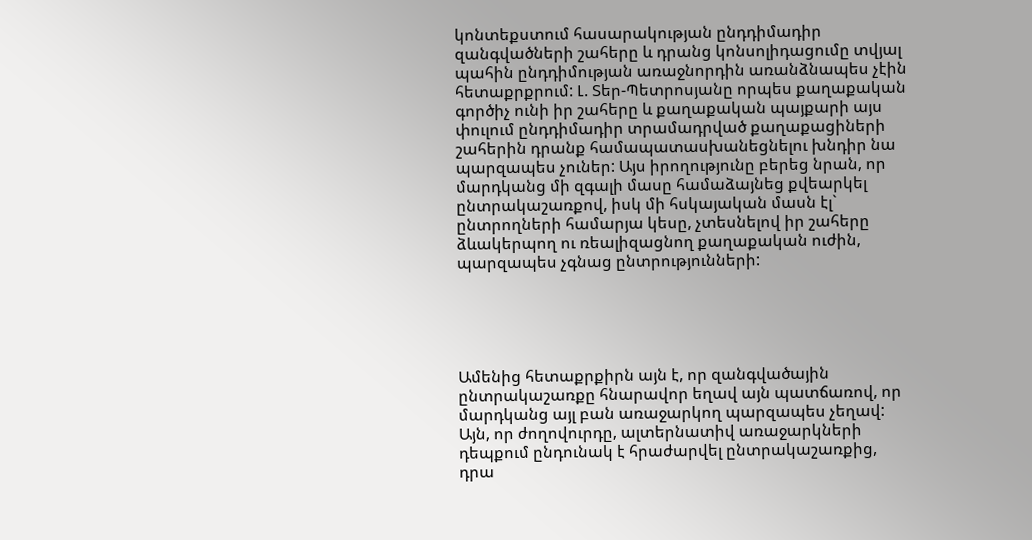կոնտեքստում հասարակության ընդդիմադիր զանգվածների շահերը և դրանց կոնսոլիդացումը տվյալ պահին ընդդիմության առաջնորդին առանձնապես չէին հետաքրքրում: Լ. Տեր-Պետրոսյանը որպես քաղաքական գործիչ ունի իր շահերը և քաղաքական պայքարի այս փուլում ընդդիմադիր տրամադրված քաղաքացիների շահերին դրանք համապատասխանեցնելու խնդիր նա պարզապես չուներ: Այս իրողությունը բերեց նրան, որ մարդկանց մի զգալի մասը համաձայնեց քվեարկել ընտրակաշառքով, իսկ մի հսկայական մասն էլ` ընտրողների համարյա կեսը, չտեսնելով իր շահերը ձևակերպող ու ռեալիզացնող քաղաքական ուժին, պարզապես չգնաց ընտրությունների:





Ամենից հետաքրքիրն այն է, որ զանգվածային ընտրակաշառքը հնարավոր եղավ այն պատճառով, որ մարդկանց այլ բան առաջարկող պարզապես չեղավ: Այն, որ ժողովուրդը, ալտերնատիվ առաջարկների դեպքում ընդունակ է հրաժարվել ընտրակաշառքից, դրա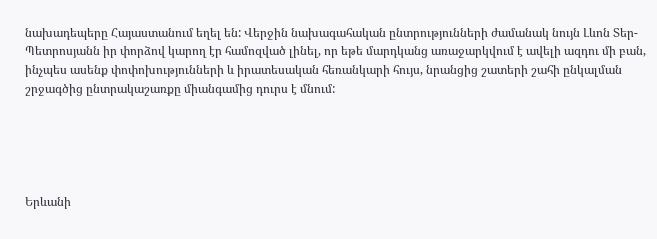նախադեպերը Հայաստանում եղել են: Վերջին նախագահական ընտրությունների ժամանակ նույն Լևոն Տեր-Պետրոսյանն իր փորձով կարող էր համոզված լինել, որ եթե մարդկանց առաջարկվում է ավելի ազդու մի բան, ինչպես ասենք փոփոխությունների և իրատեսական հեռանկարի հույս, նրանցից շատերի շահի ընկալման շրջագծից ընտրակաշառքը միանգամից դուրս է մնում:





Երևանի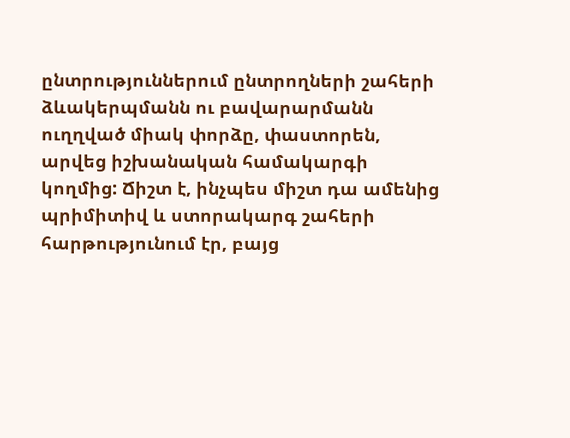ընտրություններում ընտրողների շահերի ձևակերպմանն ու բավարարմանն ուղղված միակ փորձը, փաստորեն, արվեց իշխանական համակարգի կողմից: Ճիշտ է, ինչպես միշտ դա ամենից պրիմիտիվ և ստորակարգ շահերի հարթությունում էր, բայց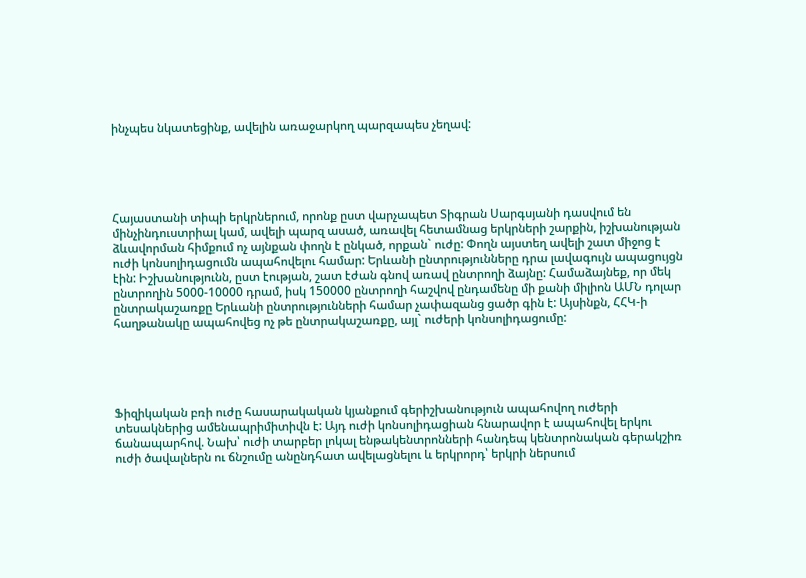ինչպես նկատեցինք, ավելին առաջարկող պարզապես չեղավ:





Հայաստանի տիպի երկրներում, որոնք ըստ վարչապետ Տիգրան Սարգսյանի դասվում են մինչինդուստրիալ կամ, ավելի պարզ ասած, առավել հետամնաց երկրների շարքին, իշխանության ձևավորման հիմքում ոչ այնքան փողն է ընկած, որքան` ուժը: Փողն այստեղ ավելի շատ միջոց է ուժի կոնսոլիդացումն ապահովելու համար: Երևանի ընտրությունները դրա լավագույն ապացույցն էին: Իշխանությունն, ըստ էության, շատ էժան գնով առավ ընտրողի ձայնը: Համաձայնեք, որ մեկ ընտրողին 5000-10000 դրամ, իսկ 150000 ընտրողի հաշվով ընդամենը մի քանի միլիոն ԱՄՆ դոլար ընտրակաշառքը Երևանի ընտրությունների համար չափազանց ցածր գին է: Այսինքն, ՀՀԿ-ի հաղթանակը ապահովեց ոչ թե ընտրակաշառքը, այլ` ուժերի կոնսոլիդացումը:





Ֆիզիկական բռի ուժը հասարակական կյանքում գերիշխանություն ապահովող ուժերի տեսակներից ամենապրիմիտիվն է: Այդ ուժի կոնսոլիդացիան հնարավոր է ապահովել երկու ճանապարհով. Նախ՝ ուժի տարբեր լոկալ ենթակենտրոնների հանդեպ կենտրոնական գերակշիռ ուժի ծավալներն ու ճնշումը անընդհատ ավելացնելու և երկրորդ՝ երկրի ներսում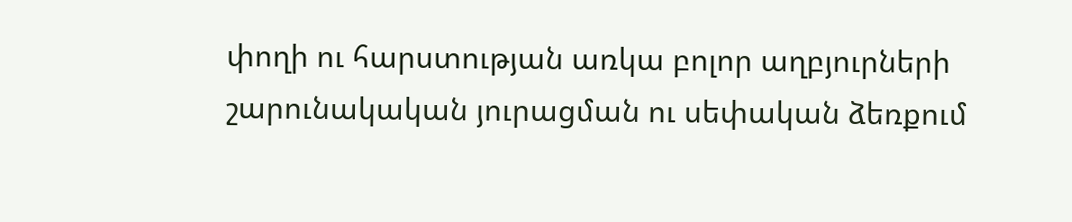փողի ու հարստության առկա բոլոր աղբյուրների շարունակական յուրացման ու սեփական ձեռքում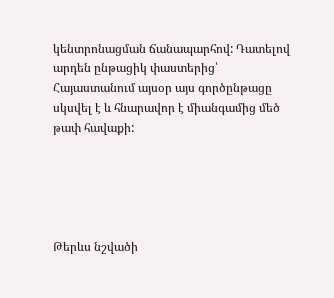կենտրոնացման ճանապարհով: Դատելով արդեն ընթացիկ փաստերից՝ Հայաստանում այսօր այս գործընթացը սկսվել է և հնարավոր է միանգամից մեծ թափ հավաքի:





Թերևս նշվածի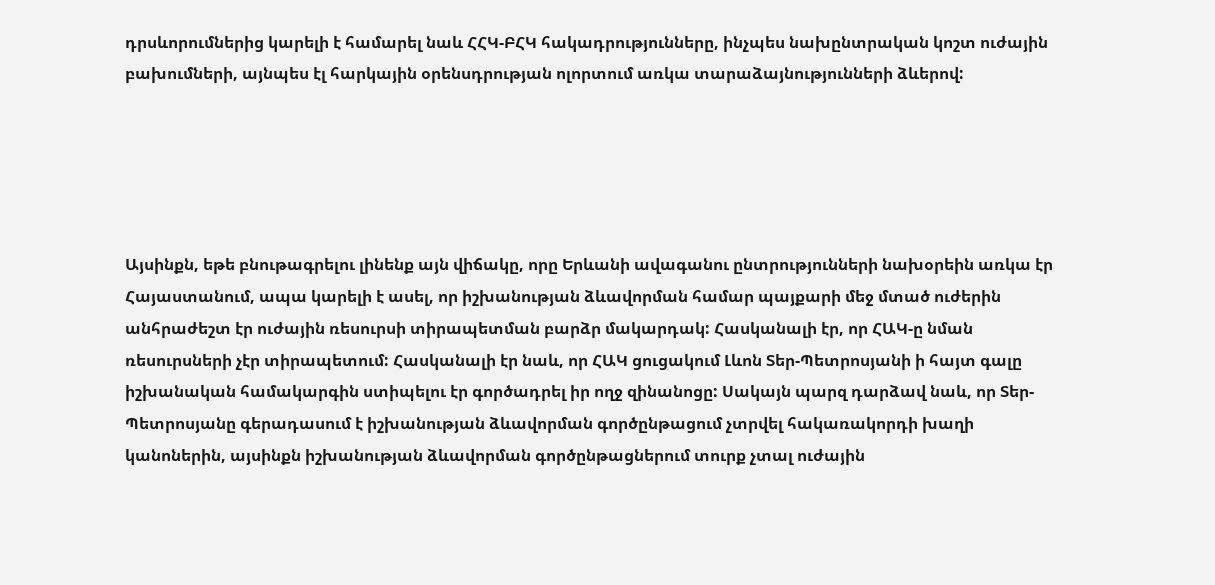դրսևորումներից կարելի է համարել նաև ՀՀԿ-ԲՀԿ հակադրությունները, ինչպես նախընտրական կոշտ ուժային բախումների, այնպես էլ հարկային օրենսդրության ոլորտում առկա տարաձայնությունների ձևերով:





Այսինքն, եթե բնութագրելու լինենք այն վիճակը, որը Երևանի ավագանու ընտրությունների նախօրեին առկա էր Հայաստանում, ապա կարելի է ասել, որ իշխանության ձևավորման համար պայքարի մեջ մտած ուժերին անհրաժեշտ էր ուժային ռեսուրսի տիրապետման բարձր մակարդակ: Հասկանալի էր, որ ՀԱԿ-ը նման ռեսուրսների չէր տիրապետում: Հասկանալի էր նաև, որ ՀԱԿ ցուցակում Լևոն Տեր-Պետրոսյանի ի հայտ գալը իշխանական համակարգին ստիպելու էր գործադրել իր ողջ զինանոցը: Սակայն պարզ դարձավ նաև, որ Տեր-Պետրոսյանը գերադասում է իշխանության ձևավորման գործընթացում չտրվել հակառակորդի խաղի կանոներին, այսինքն իշխանության ձևավորման գործընթացներում տուրք չտալ ուժային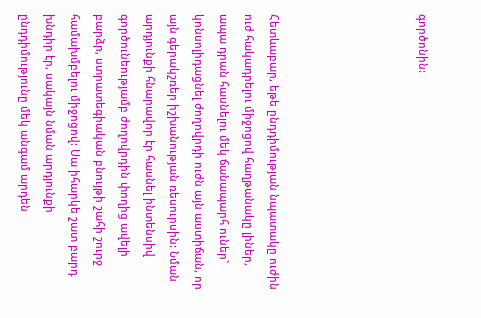գործոնին:





Հետևաբար, եթե ընդդիմության նպատակը ուժին ուժ հակադրելու միջոցով հաղթանակը լիներ, ապա դրան հասնելու մեկ ճանապարհ ուներ` կոնսոլիդացնել ժողովրդի ուժն այն աստիճան, որ այն գերակշռեր իշխանության ռեսուրսին: Նման արդյունքի հնարավոր էր հասնել ինտենսիվ գործունեությամբ ժողովրդին փողից ավելի բարձր, ստրատեգիական բնույթի շահի շուրջ համախմբելու միջոցով: Սա իհարկե շատ բարդ խնդիր էր, սակայն նման արդյունքի ընդդիմությունը մեկ անգամ արդեն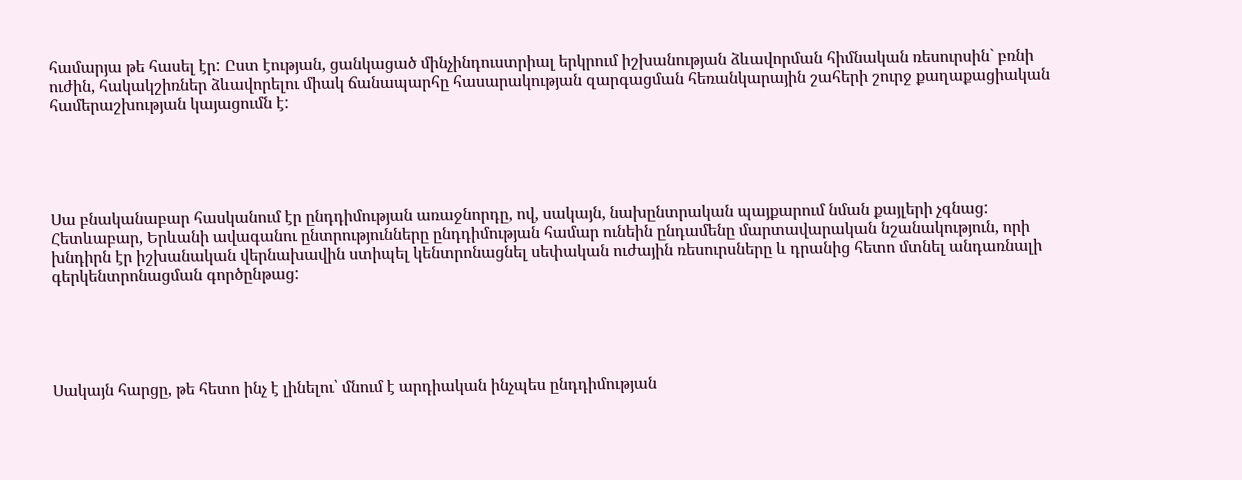համարյա թե հասել էր: Ըստ էության, ցանկացած մինչինդուստրիալ երկրում իշխանության ձևավորման հիմնական ռեսուրսին` բռնի ուժին, հակակշիռներ ձևավորելու միակ ճանապարհը հասարակության զարգացման հեռանկարային շահերի շուրջ քաղաքացիական համերաշխության կայացումն է:





Սա բնականաբար հասկանում էր ընդդիմության առաջնորդը, ով, սակայն, նախընտրական պայքարում նման քայլերի չգնաց: Հետևաբար, Երևանի ավագանու ընտրությունները ընդդիմության համար ունեին ընդամենը մարտավարական նշանակություն, որի խնդիրն էր իշխանական վերնախավին ստիպել կենտրոնացնել սեփական ուժային ռեսուրսները և դրանից հետո մտնել անդառնալի գերկենտրոնացման գործընթաց:





Սակայն հարցը, թե հետո ինչ է լինելու՝ մնում է արդիական ինչպես ընդդիմության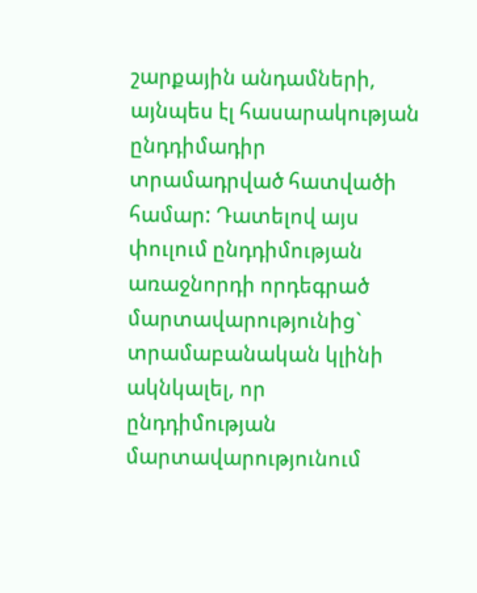շարքային անդամների, այնպես էլ հասարակության ընդդիմադիր տրամադրված հատվածի համար: Դատելով այս փուլում ընդդիմության առաջնորդի որդեգրած մարտավարությունից` տրամաբանական կլինի ակնկալել, որ ընդդիմության մարտավարությունում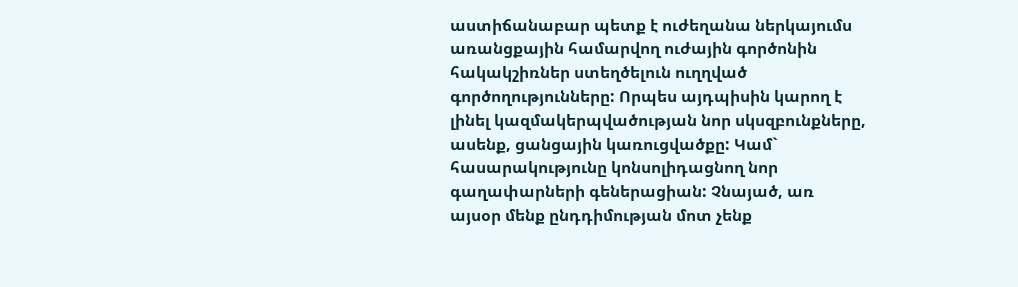աստիճանաբար պետք է ուժեղանա ներկայումս առանցքային համարվող ուժային գործոնին հակակշիռներ ստեղծելուն ուղղված գործողությունները: Որպես այդպիսին կարող է լինել կազմակերպվածության նոր սկսզբունքները, ասենք, ցանցային կառուցվածքը: Կամ` հասարակությունը կոնսոլիդացնող նոր գաղափարների գեներացիան: Չնայած, առ այսօր մենք ընդդիմության մոտ չենք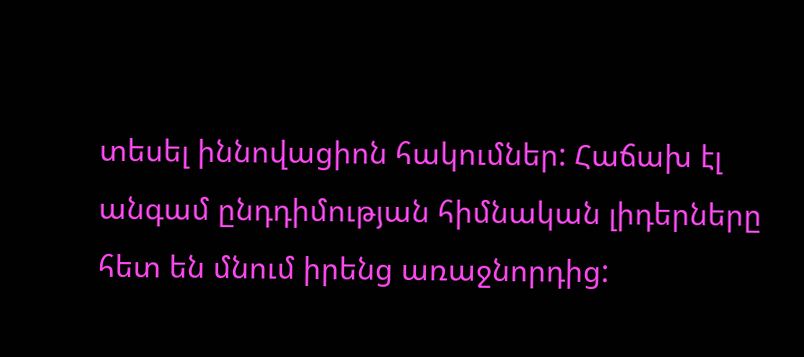տեսել իննովացիոն հակումներ: Հաճախ էլ անգամ ընդդիմության հիմնական լիդերները հետ են մնում իրենց առաջնորդից: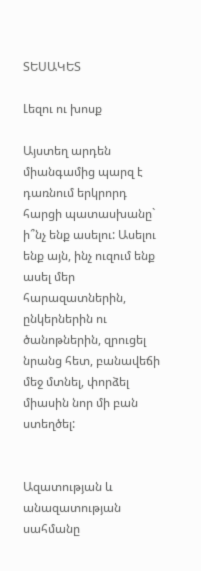ՏԵՍԱԿԵՏ

Լեզու ու խոսք

Այստեղ արդեն միանգամից պարզ է դառնում երկրորդ հարցի պատասխանը` ի՞նչ ենք ասելու: Ասելու ենք այն, ինչ ուզում ենք ասել մեր հարազատներին, ընկերներին ու ծանոթներին, զրուցել նրանց հետ, բանավեճի մեջ մտնել, փորձել միասին նոր մի բան ստեղծել:


Ազատության և անազատության սահմանը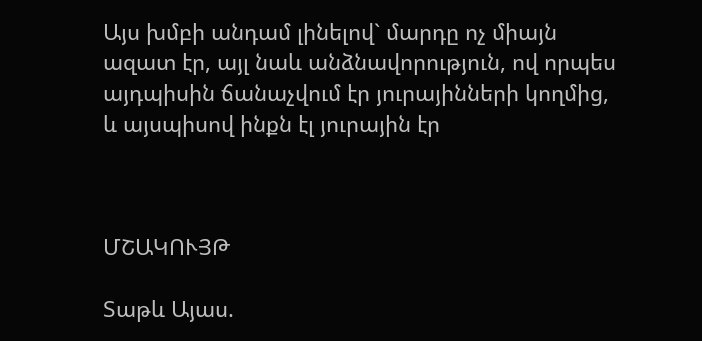Այս խմբի անդամ լինելով` մարդը ոչ միայն ազատ էր, այլ նաև անձնավորություն, ով որպես այդպիսին ճանաչվում էր յուրայինների կողմից, և այսպիսով ինքն էլ յուրային էր



ՄՇԱԿՈՒՅԹ

Տաթև Այաս.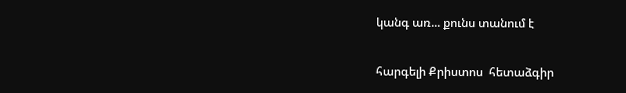կանգ առ... քունս տանում է

հարգելի Քրիստոս  հետաձգիր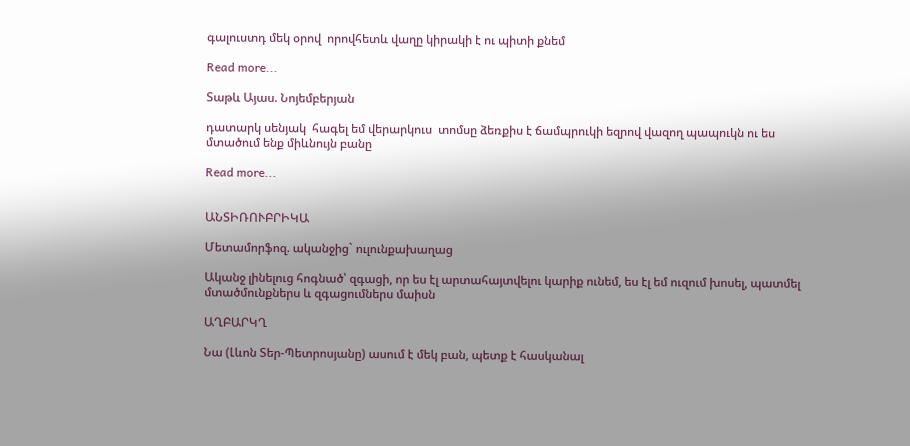գալուստդ մեկ օրով  որովհետև վաղը կիրակի է ու պիտի քնեմ

Read more...

Տաթև Այաս. Նոյեմբերյան

դատարկ սենյակ  հագել եմ վերարկուս  տոմսը ձեռքիս է ճամպրուկի եզրով վազող պապուկն ու ես մտածում ենք միևնույն բանը

Read more...


ԱՆՏԻՌՈՒԲՐԻԿԱ

Մետամորֆոզ. ականջից` ուլունքախաղաց

Ականջ լինելուց հոգնած՝ զգացի, որ ես էլ արտահայտվելու կարիք ունեմ, ես էլ եմ ուզում խոսել, պատմել մտածմունքներս և զգացումներս մաիսն

ԱՂԲԱՐԿՂ

Նա (Լևոն Տեր-Պետրոսյանը) ասում է մեկ բան, պետք է հասկանալ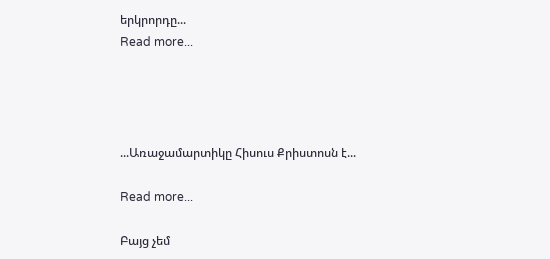երկրորդը...
Read more...




...Առաջամարտիկը Հիսուս Քրիստոսն է...

Read more...

Բայց չեմ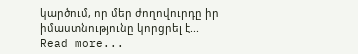կարծում, որ մեր ժողովուրդը իր իմաստնությունը կորցրել է...
Read more...